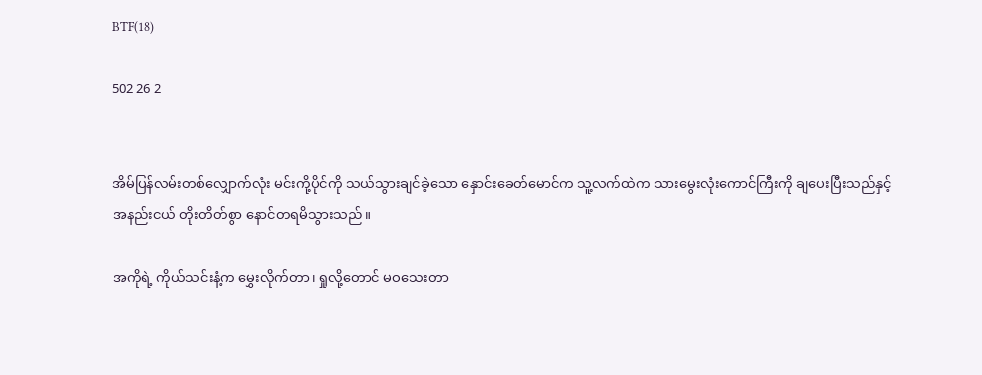BTF(18)

502 26 2


အိမ်ပြန်လမ်းတစ်လျှောက်လုံး မင်းကို့ပိုင်ကို သယ်သွားချင်ခဲ့သော နှောင်းခေတ်မောင်က သူ့လက်ထဲက သားမွေးလုံးကောင်ကြီးကို ချပေးပြီးသည်နှင့် အနည်းငယ် တိုးတိတ်စွာ နောင်တရမိသွားသည်။

အကိုရဲ့ ကိုယ်သင်းနံ့က မွှေးလိုက်တာ၊ ရှုလို့တောင် မဝသေးတာ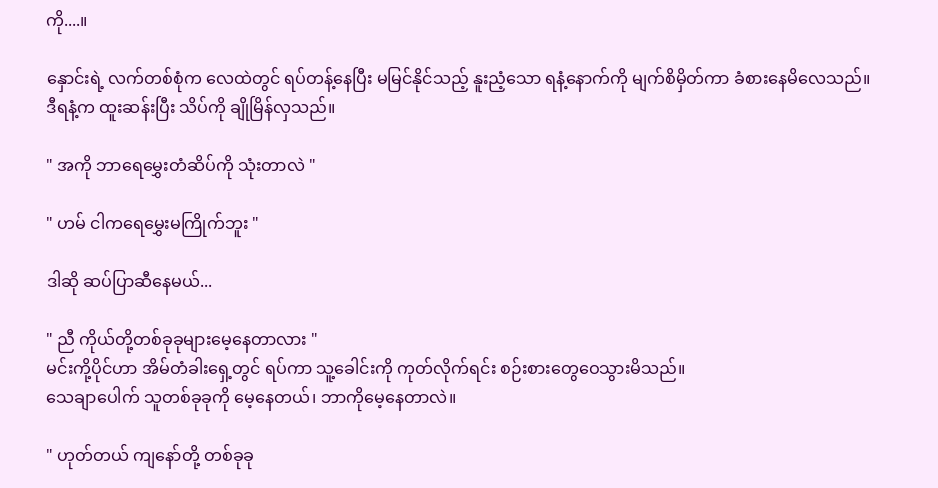ကို....။

နှောင်းရဲ့ လက်တစ်စုံက လေထဲတွင် ရပ်တန့်နေပြီး မမြင်နိုင်သည့် နူးညံ့သော ရနံ့နောက်ကို မျက်စိမှိတ်ကာ ခံစားနေမိလေသည်။
ဒီရနံ့က ထူးဆန်းပြီး သိပ်ကို ချိုမြိန်လှသည်။

" အကို ဘာရေမွှေးတံဆိပ်ကို သုံးတာလဲ "

" ဟမ် ငါကရေမွှေးမကြိုက်ဘူး "

ဒါဆို ဆပ်ပြာဆီနေမယ်...

" ညီ ကိုယ်တို့တစ်ခုခုများမေ့နေတာလား "
မင်းကို့ပိုင်ဟာ အိမ်တံခါးရှေ့တွင် ရပ်ကာ သူ့ခေါင်းကို ကုတ်လိုက်ရင်း စဉ်းစားတွေဝေသွားမိသည်။
သေချာပေါက် သူတစ်ခုခုကို မေ့နေတယ်၊ ဘာကိုမေ့နေတာလဲ။

" ဟုတ်တယ် ကျနော်တို့ တစ်ခုခု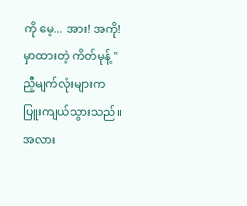ကို မေ့... အား! အကို! မှာထားတဲ့ ကိတ်မုန့် "
ညီ့မျက်လုံးများက ပြူးကျယ်သွားသည်။ အလား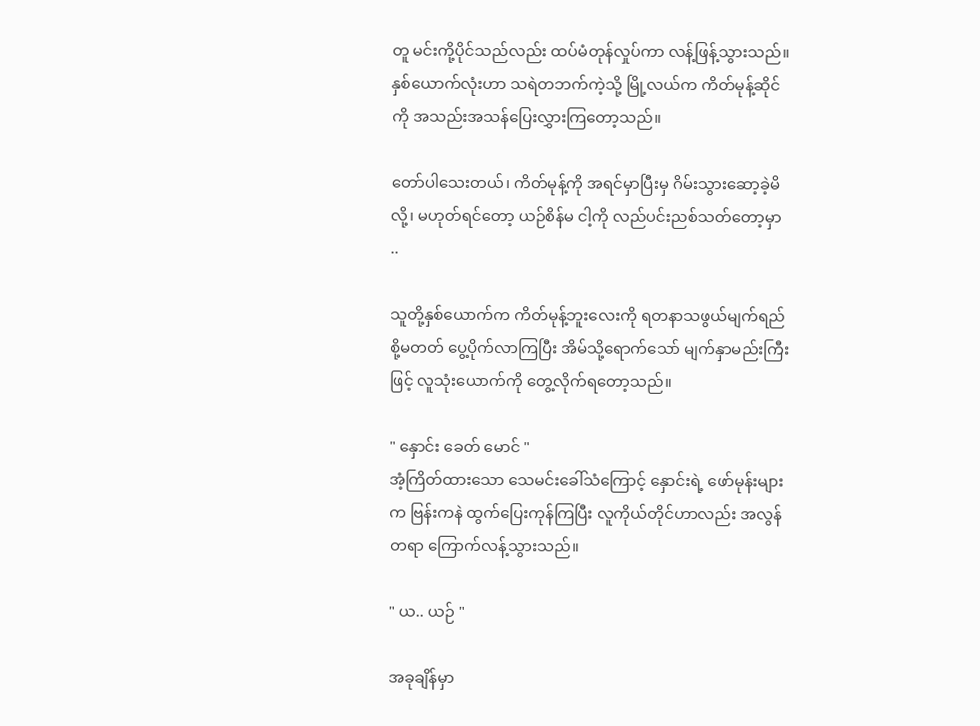တူ မင်းကို့ပိုင်သည်လည်း ထပ်မံတုန်လှုပ်ကာ လန့်ဖြန့်သွားသည်။ နှစ်ယောက်လုံးဟာ သရဲတဘက်ကဲ့သို့ မြို့လယ်က ကိတ်မုန့်ဆိုင်ကို အသည်းအသန်ပြေးလွှားကြတော့သည်။

တော်ပါသေးတယ်၊ ကိတ်မုန့်ကို အရင်မှာပြီးမှ ဂိမ်းသွားဆော့ခဲ့မိလို့၊ မဟုတ်ရင်တော့ ယဉ်စိန်မ ငါ့ကို လည်ပင်းညစ်သတ်တော့မှာ ..

သူတို့နှစ်ယောက်က ကိတ်မုန့်ဘူးလေးကို ရတနာသဖွယ်မျက်ရည်စို့မတတ် ပွေ့ပိုက်လာကြပြီး အိမ်သို့ရောက်သော် မျက်နှာမည်းကြီးဖြင့် လူသုံးယောက်ကို တွေ့လိုက်ရတော့သည်။

" နှောင်း ခေတ် မောင် "
အံ့ကြိတ်ထားသော သေမင်းခေါ်သံကြောင့် နှောင်းရဲ့ ဖော်မုန်းများက ဗြန်းကနဲ ထွက်ပြေးကုန်ကြပြီး လူကိုယ်တိုင်ဟာလည်း အလွန်တရာ ကြောက်လန့်သွားသည်။

" ယ.. ယဉ် "

အခုချိန်မှာ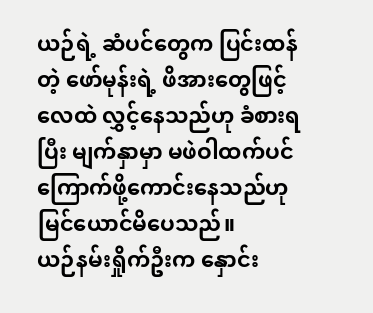ယဉ်ရဲ့ ဆံပင်တွေက ပြင်းထန်တဲ့ ဖော်မုန်းရဲ့ ဖိအားတွေဖြင့် လေထဲ လွှင့်နေသည်ဟု ခံစားရပြီး မျက်နှာမှာ မဖဲဝါထက်ပင် ကြောက်ဖို့ကောင်းနေသည်ဟု မြင်ယောင်မိပေသည်။
ယဉ်နမ်းရှိုက်ဦးက နှောင်း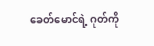ခေတ်မောင်ရဲ့ ဂုတ်ကို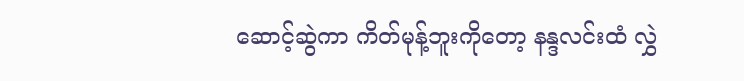ဆောင့်ဆွဲကာ ကိတ်မုန့်ဘူးကိုတော့ နန္ဒလင်းထံ လွှဲ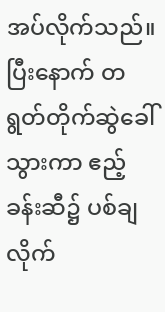အပ်လိုက်သည်။ ပြီးနောက် တရွတ်တိုက်ဆွဲခေါ်သွားကာ ဧည့်ခန်းဆီ၌ ပစ်ချလိုက်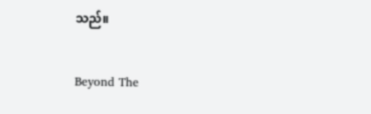သည်။

Beyond The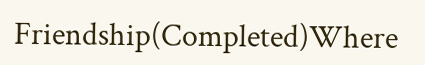Friendship(Completed)Where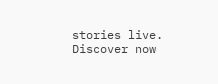stories live. Discover now